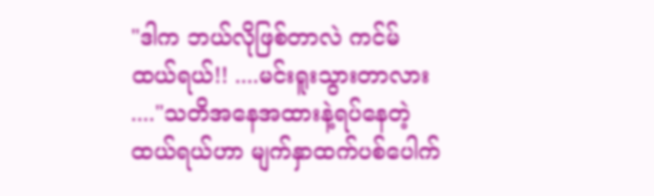"ဒါက ဘယ်လိုဖြစ်တာလဲ ကင်မ်ထယ်ရယ်!! ....မင်းရူးသွားတာလား ...."သတိအနေအထားနဲ့ရပ်နေတဲ့ထယ်ရယ်ဟာ မျက်နှာထက်ပစ်ပေါက်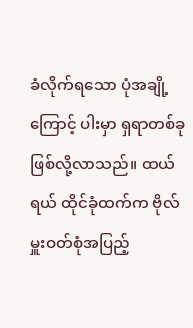ခံလိုက်ရသော ပုံအချို့ကြောင့် ပါးမှာ ရှရာတစ်ခုဖြစ်လို့လာသည်။ ထယ်ရယ် ထိုင်ခုံထက်က ဗိုလ်မှူးဝတ်စုံအပြည့်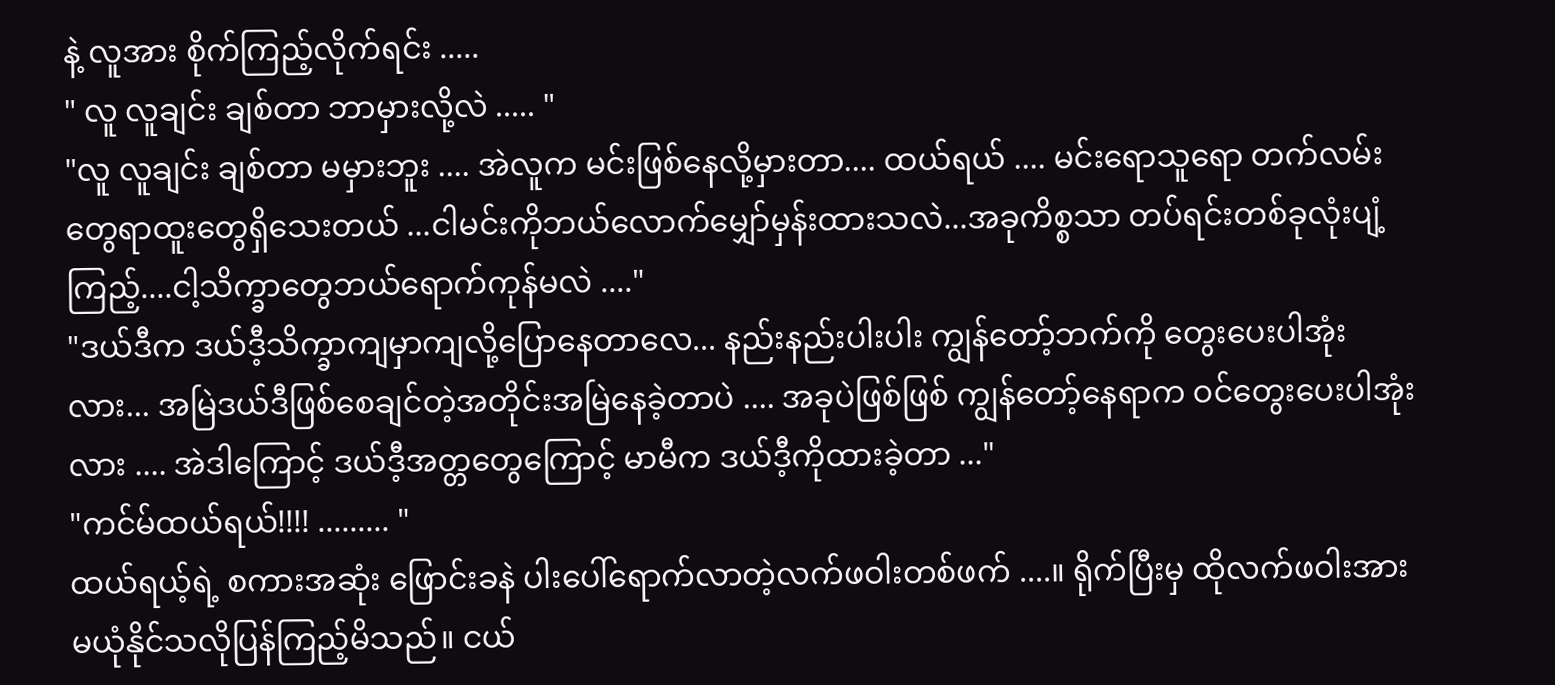နဲ့ လူအား စိုက်ကြည့်လိုက်ရင်း .....
" လူ လူချင်း ချစ်တာ ဘာမှားလို့လဲ ..... "
"လူ လူချင်း ချစ်တာ မမှားဘူး .... အဲလူက မင်းဖြစ်နေလို့မှားတာ.... ထယ်ရယ် .... မင်းရောသူရော တက်လမ်းတွေရာထူးတွေရှိသေးတယ် ...ငါမင်းကိုဘယ်လောက်မျှော်မှန်းထားသလဲ...အခုကိစ္စသာ တပ်ရင်းတစ်ခုလုံးပျံ့ကြည့်....ငါ့သိက္ခာတွေဘယ်ရောက်ကုန်မလဲ ...."
"ဒယ်ဒီက ဒယ်ဒီ့သိက္ခာကျမှာကျလို့ပြောနေတာလေ... နည်းနည်းပါးပါး ကျွန်တော့်ဘက်ကို တွေးပေးပါအုံးလား... အမြဲဒယ်ဒီဖြစ်စေချင်တဲ့အတိုင်းအမြဲနေခဲ့တာပဲ .... အခုပဲဖြစ်ဖြစ် ကျွန်တော့်နေရာက ဝင်တွေးပေးပါအုံးလား .... အဲဒါကြောင့် ဒယ်ဒီ့အတ္တတွေကြောင့် မာမီက ဒယ်ဒီ့ကိုထားခဲ့တာ ..."
"ကင်မ်ထယ်ရယ်!!!! ......... "
ထယ်ရယ့်ရဲ့ စကားအဆုံး ဖြောင်းခနဲ ပါးပေါ်ရောက်လာတဲ့လက်ဖဝါးတစ်ဖက် ....။ ရိုက်ပြီးမှ ထိုလက်ဖဝါးအားမယုံနိုင်သလိုပြန်ကြည့်မိသည်။ ငယ်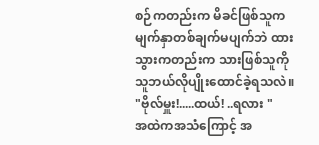စဉ်ကတည်းက မိခင်ဖြစ်သူကမျက်နှာတစ်ချက်မပျက်ဘဲ ထားသွားကတည်းက သားဖြစ်သူကို သူဘယ်လိုပျိုးထောင်ခဲ့ရသလဲ။
"ဗိုလ်မှူး!.....ထယ်! ..ရလား "
အထဲကအသံကြောင့် အ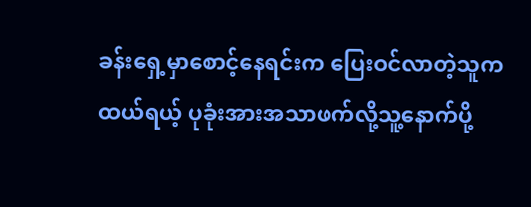ခန်းရှေ့မှာစောင့်နေရင်းက ပြေးဝင်လာတဲ့သူက ထယ်ရယ့် ပုခုံးအားအသာဖက်လို့သူ့နောက်ပို့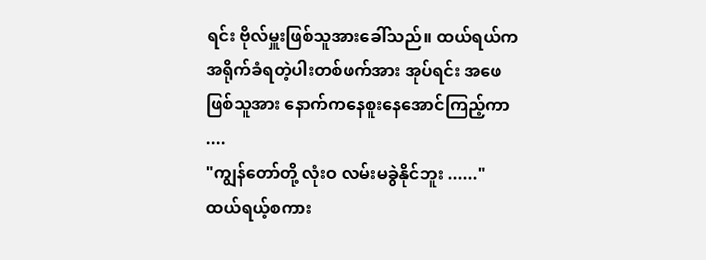ရင်း ဗိုလ်မှူးဖြစ်သူအားခေါ်သည်။ ထယ်ရယ်က အရိုက်ခံရတဲ့ပါးတစ်ဖက်အား အုပ်ရင်း အဖေဖြစ်သူအား နောက်ကနေစူးနေအောင်ကြည့်ကာ ....
"ကျွန်တော်တို့ လုံးဝ လမ်းမခွဲနိုင်ဘူး ......"
ထယ်ရယ့်စကား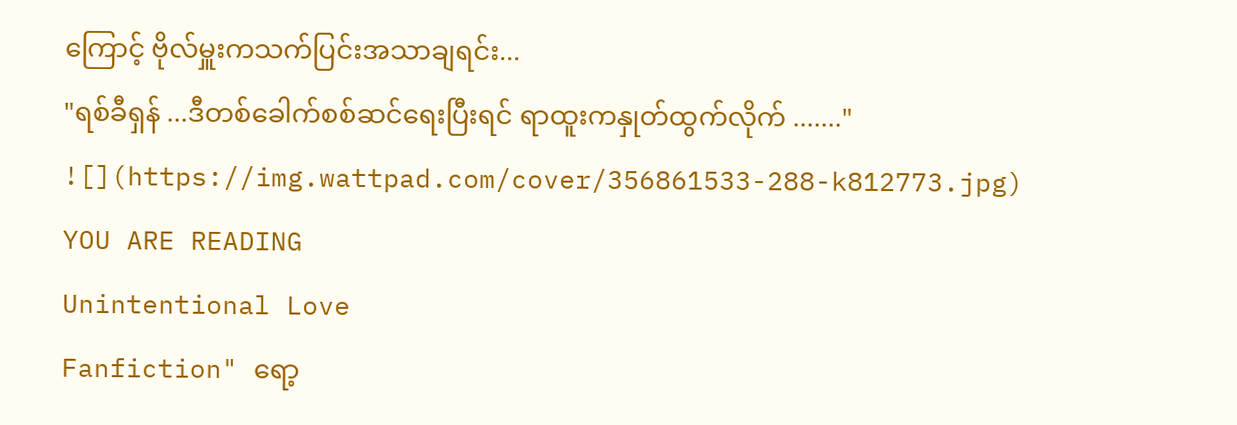ကြောင့် ဗိုလ်မှူးကသက်ပြင်းအသာချရင်း...
"ရစ်ခီရှန် ...ဒီတစ်ခေါက်စစ်ဆင်ရေးပြီးရင် ရာထူးကနှုတ်ထွက်လိုက် ......."
![](https://img.wattpad.com/cover/356861533-288-k812773.jpg)
YOU ARE READING
Unintentional Love
Fanfiction" ရော့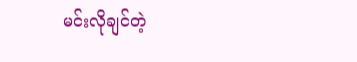မင်းလိုချင်တဲ့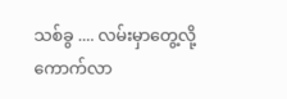သစ်ခွ .... လမ်းမှာတွေ့လို့ကောက်လာ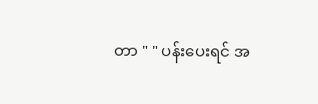တာ " " ပန်းပေးရင် အ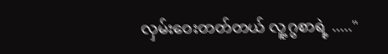လှမ်းဝေးတတ်တယ် လူ့ဂွစာရဲ့ ....."